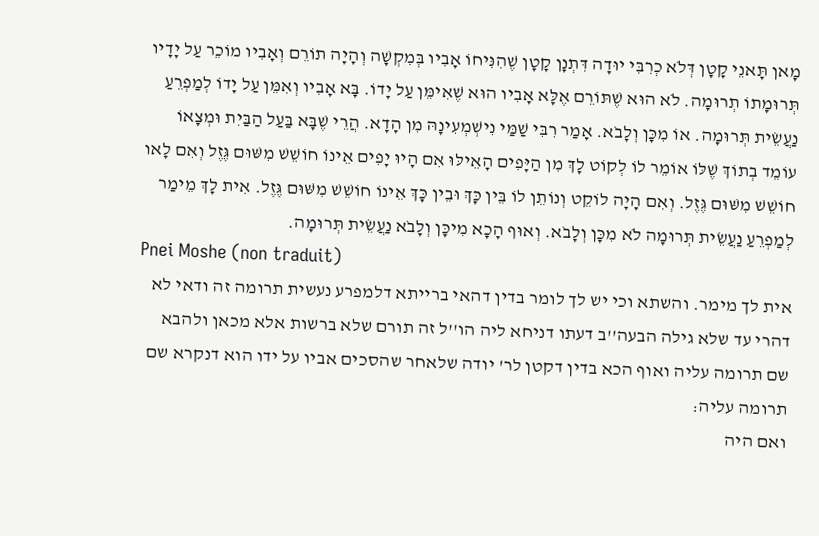מָאן תָּאנֵי קָטָן דְּלֹא כְרִבִּי יוּדָה דִּתְנָן קָטָן שֶׁהִנִּיחוֹ אָבִיו בְּמִקְשָׁה וְהָיָה תוֹרֵם וְאָבִיו מוֹכֵר עַל יָדָיו תְּרוּמָתוֹ תְרוּמָה. לֹא הוּא שֶׁתּוֹרֵם אֶלָּא אָבִיו הוּא שֶׁאִימֵּן עַל יָדוֹ. בָּא אָבִיו וְאִמֵּן עַל יָדוֹ לְמַפְרֵעַ נַעֲשֵׂית תְּרוּמָה. אוֹ מִכָּן וְלָבֹא. אָמַר רִבִּי שַׁמַּי נִישְׁמְעִינָהּ מִן הָדָא. הֲרֵי שֶׁבָּא בַּעַל הַבַּיִת וּמְצָאוֹ עוֹמֵד בְתוֹךְ שֶׁלּוֹ אוֹמֵר לוֹ לְקוֹט לָךְ מִן הַיָּפִים הָאֵילּוּ אִם הָיוּ יָפִים אֵינוֹ חוֹשֵׁשׁ מִשּׁוּם גֶּזֶל וְאִם לָאו חוֹשֵׁשׁ מִשּׁוּם גֶּזֶל. וְאִם הָיָה לוֹקֵט וְנוֹתֵן לוֹ בֵּין כָּךְ וּבֵין כָּךְ אֵינוֹ חוֹשֵׁשׁ מִשּׁוּם גֶּזֶל. אִית לָךְ מֵימַר לְמַפְרֵעַ נַעֲשֵׂית תְּרוּמָה לֹא מִכָּן וְלָבֹא. וְאוּף הָכָא מִיכָּן וְלָבֹא נַעֲשֵׂית תְּרוּמָה.
Pnei Moshe (non traduit)
אית לך מימר. והשתא וכי יש לך לומר בדין דהאי ברייתא דלמפרע נעשית תרומה זה ודאי לא דהרי עד שלא גילה הבעה''ב דעתו דניחא ליה הו''ל זה תורם שלא ברשות אלא מכאן ולהבא שם תרומה עליה ואוף הכא בדין דקטן לר' יודה שלאחר שהסכים אביו על ידו הוא דנקרא שם תרומה עליה:
ואם היה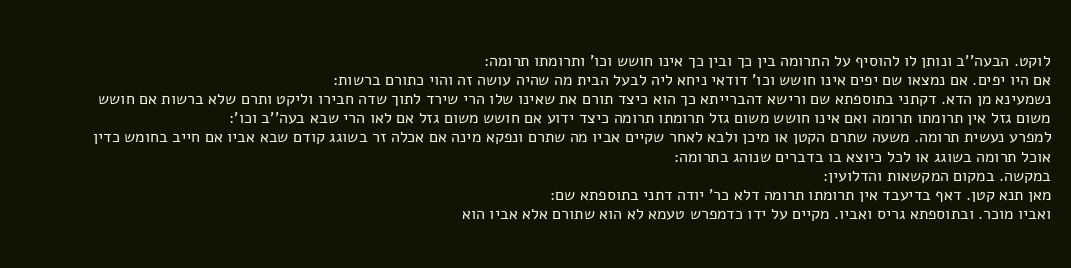לוקט. הבעה''ב ונותן לו להוסיף על התרומה בין כך ובין כך אינו חושש וכו' ותרומתו תרומה:
אם היו יפים. אם נמצאו שם יפים אינו חושש וכו' דודאי ניחא ליה לבעל הבית מה שהיה עושה זה והוי כתורם ברשות:
נשמעינא מן הדא. דקתני בתוספתא שם ורישא דהברייתא כך הוא כיצד תורם את שאינו שלו הרי שירד לתוך שדה חבירו וליקט ותרם שלא ברשות אם חושש משום גזל אין תרומתו תרומה ואם אינו חושש משום גזל תרומתו תרומה כיצד ידוע אם חושש משום גזל אם לאו הרי שבא בעה''ב וכו':
למפרע נעשית תרומה. משעה שתרם הקטן או מיכן ולבא לאחר שקיים אביו מה שתרם ונפקא מינה אם אכלה זר בשוגג קודם שבא אביו אם חייב בחומש כדין אוכל תרומה בשוגג או לכל כיוצא בו בדברים שנוהג בתרומה:
במקשה. במקום המקשאות והדלועין:
מאן תנא קטן. דאף בדיעבד אין תרומתו תרומה דלא כר' יודה דתני בתוספתא שם:
ואביו מוכר. ובתוספתא גריס ואביו. מקיים על ידו כדמפרש טעמא לא הוא שתורם אלא אביו הוא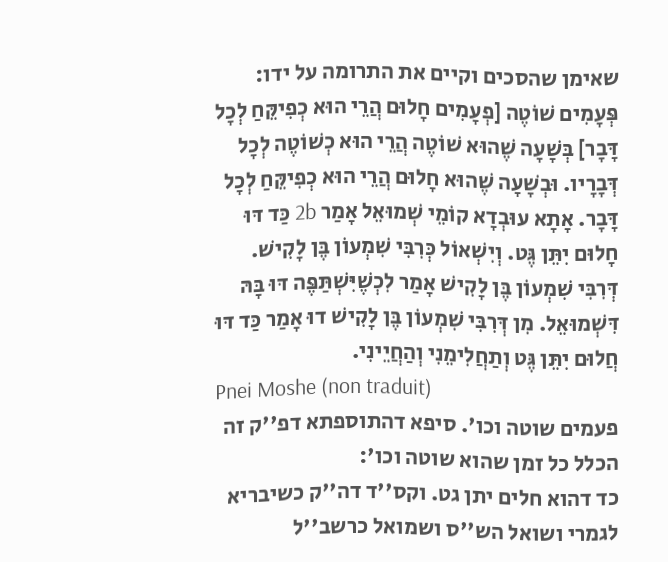שאימן שהסכים וקיים את התרומה על ידו:
פְּעָמִים שׁוֹטֶה [פְעָמִים חָלוּם הֲרֵי הוּא כְפִיקֵּחַ לְכָל דָּבָר] בְּשָׁעָה שֶׁהוּא שׁוֹטֶה הֲרֵי הוּא כְשׁוֹטֶה לְכָל דְּבָרָיו. וּבְשָׁעָה שֶׁהוּא חָלוּם הֲרֵי הוּא כְפִיקֵּחַ לְכָל דָּבָר. אָתָא עוּבְדָא קוֹמֵי שְׁמוּאֵל אָמַר 2b כַּד דּוּ חָלוּם יִתֵּן גֶּט. וְיִשְׁאוֹל כְּרִבִּי שִׁמְעוֹן בֶּן לָקִישׁ. דְּרִבִּי שִׁמְעוֹן בֶּן לָקִישׁ אָמַר לִכְשֶׁיִּשְׁתַּפֶּה דּוּ בָּהּ דִּשְׁמוּאֵל. מִן דְּרִבִּי שִׁמְעוֹן בֶּן לָקִישׁ דוּ אָמַר כַּד דּוּ חֲלוּם יִתֵּן גֶּט וְתַחֲלִימֵנִי וְהַחֲיֵינִי.
Pnei Moshe (non traduit)
פעמים שוטה וכו'. סיפא דהתוספתא דפ''ק זה הכלל כל זמן שהוא שוטה וכו':
כד דהוא חלים יתן גט. וקס''ד דה''ק כשיבריא לגמרי ושואל הש''ס ושמואל כרשב''ל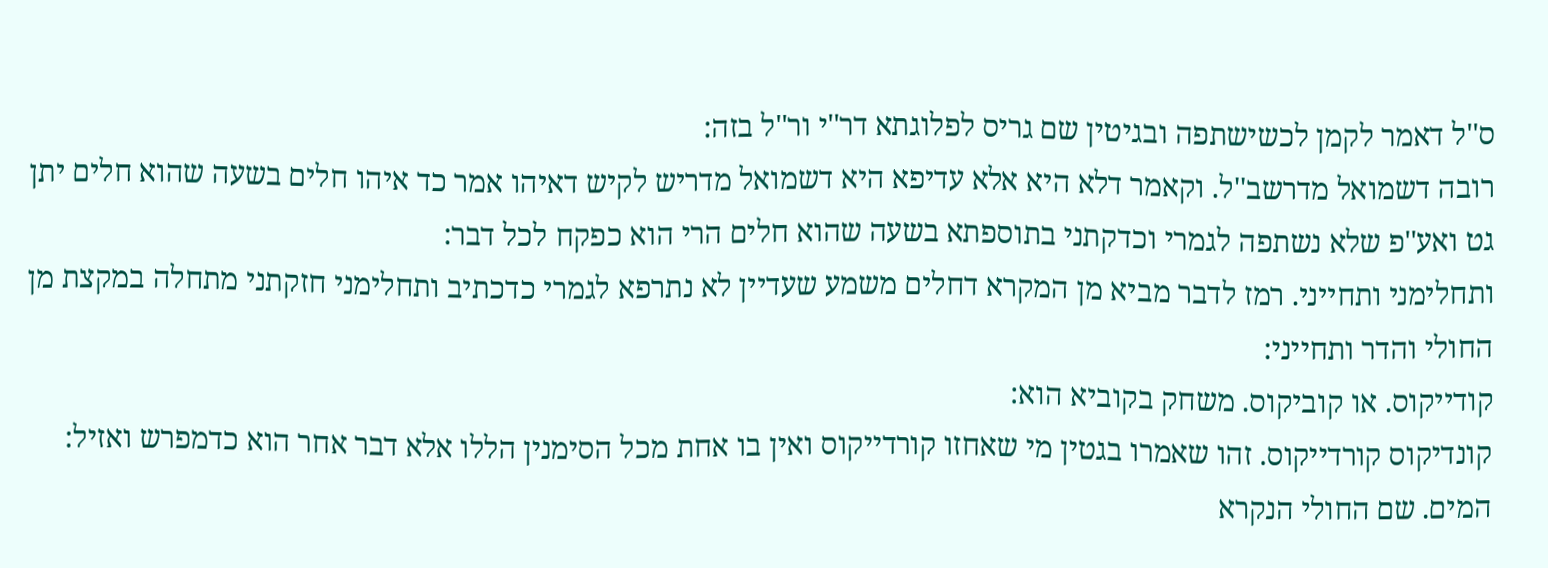ס''ל דאמר לקמן לכשישתפה ובגיטין שם גריס לפלוגתא דר''י ור''ל בזה:
רובה דשמואל מדרשב''ל. וקאמר דלא היא אלא עדיפא היא דשמואל מדריש לקיש דאיהו אמר כד איהו חלים בשעה שהוא חלים יתן גט ואע''פ שלא נשתפה לגמרי וכדקתני בתוספתא בשעה שהוא חלים הרי הוא כפקח לכל דבר:
ותחלימני ותחייני. רמז לדבר מביא מן המקרא דחלים משמע שעדיין לא נתרפא לגמרי כדכתיב ותחלימני חזקתני מתחלה במקצת מן החולי והדר ותחייני:
קודייקוס. או קוביקוס. משחק בקוביא הוא:
קונדיקוס קורדייקוס. זהו שאמרו בגטין מי שאחזו קורדייקוס ואין בו אחת מכל הסימנין הללו אלא דבר אחר הוא כדמפרש ואזיל:
המים. שם החולי הנקרא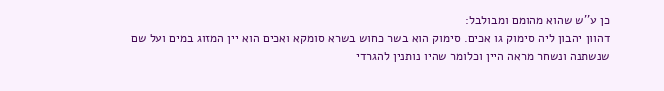כן ע''ש שהוא מהומם ומבולבל:
דהוון יהבון ליה סימוק גו אכים. סימוק הוא בשר כחוש בשרא סומקא ואכים הוא יין המזוג במים ועל שם שנשתנה ונשחר מראה היין וכלומר שהיו נותנין להגרדי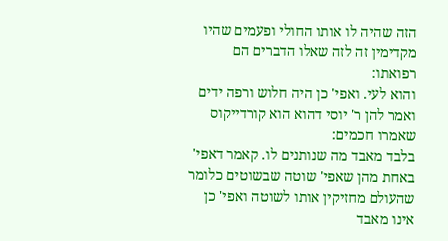הזה שהיה לו אותו החולי ופעמים שהיו מקדימין זה לזה שאלו הדברים הם רפואתו:
והוא לעי. ואפי' כן היה חלוש ורפה ידים ואמר להן ר' יוסי דהוא הוא קורדייקוס שאמרו חכמים:
בלבד מאבד מה שנותנים לו. קאמר דאפי' באחת מהן שאפי' שוטה שבשוטים כלומר שהעולם מחזיקין אותו לשוטה ואפי' כן אינו מאבד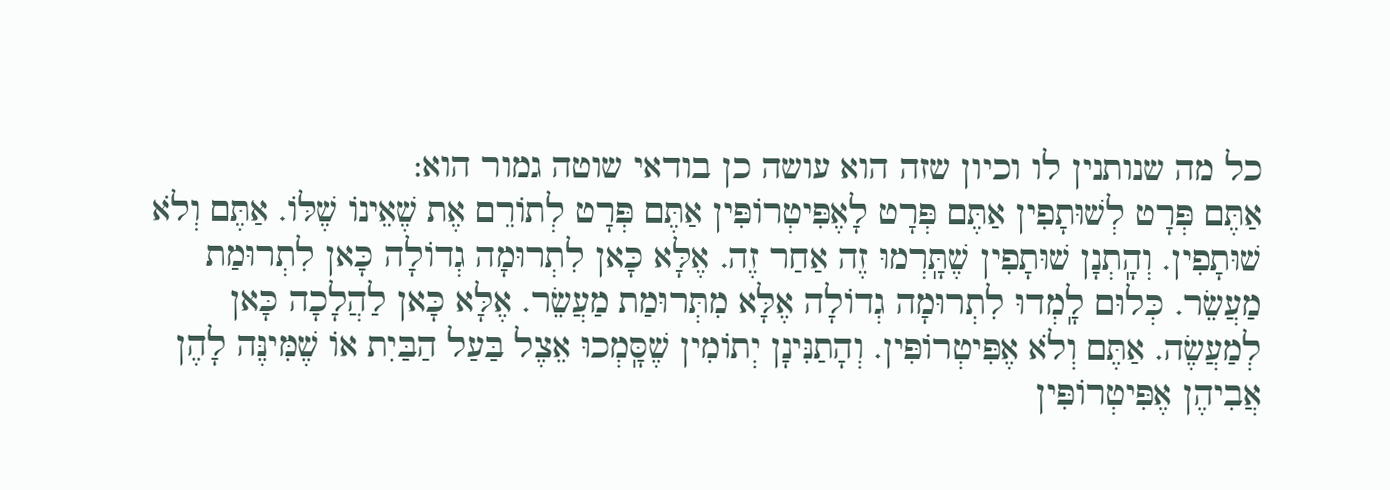כל מה שנותנין לו וכיון שזה הוא עושה כן בודאי שוטה גמור הוא:
אַתֶּם פְּרָט לְשׁוּתָפִין אַתֶּם פְּרָט לָאֶפִּיטְרוֹפִּין אַתֶּם פְּרָט לְתוֹרֵם אֶת שֶׁאֵינוֹ שֶׁלּוֹ. אַתֶּם וְלֹא שׁוּתָפִין. וְהָֽתְנָן שׁוּתָפִין שֶׁתָּֽרְמוּ זֶה אַחַר זֶה. אֶלָּא כָּאן לִתְרוּמָה גְדוֹלָה כָּאן לִתְרוּמַת מַעֲשֵׂר. כְּלוּם לָֽמְדוּ לִתְרוּמָה גְדוֹלָה אֶלָּא מִתְּרוּמַת מַעֲשֵׂר. אֶלָּא כָּאן לַהֲלָכָה כָּאן לְמַעֲשֶׂה. אַתֶּם וְלֹא אֶפִּיטְרוֹפִּין. וְהָתַנִּינָן יְתוֹמִין שֶׁסָּֽמְכוּ אֵצֶל בַּעַל הַבַּיִת אוֹ שֶׁמִּינֶּה לָהֶן אֲבִיהֶן אֶפִּיטְרוֹפִּין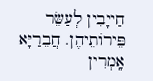חַייָבִין לְעַשֵּׂר פֵּירוֹתֵיהֶן. חֲבֵרַיָּא אָֽמְרִין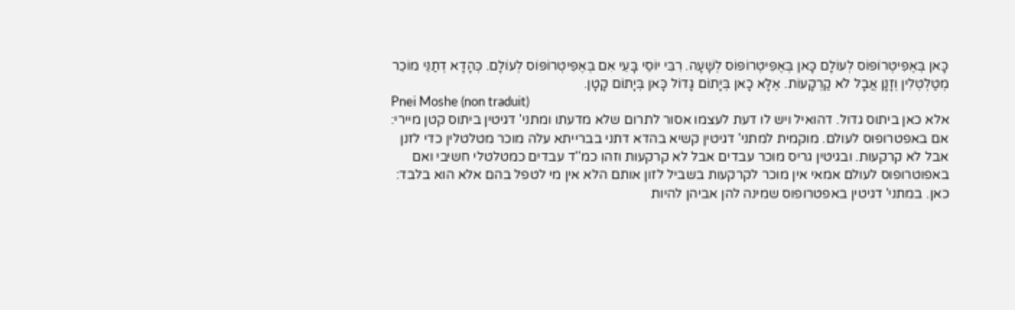כָּאן בְּאֶפִּיטְרוֹפּוֹס לְעוֹלָם כָּאן בְּאֶפִּיטְרוֹפּוֹס לְשָׁעָה. רִבִּי יוֹסֵי בָּעֵי אִם בְּאֶפִּיטְרוֹפּוֹס לְעוֹלָם. כְּהָדָא דְתַנֵּי מוֹכֵר מְטַלְטְלִין וְזָנָן אֲבָל לֹא קַרְקָעוֹת. אֶלָּא כָאן בְּיָתוֹם גָּדוֹל כָּאן בְּיָתוֹם קָטָן.
Pnei Moshe (non traduit)
אלא כאן ביתוס גדול. דהואיל ויש לו דעת לעצמו אסור לתרום שלא מדעתו ומתני' דגיטין ביתוס קטן מיירי:
אם באפטרופוס לעולם. מוקמית למתני' דגיטין קשיא בהדא דתני בברייתא עלה מוכר מטלטלין כדי לזנן אבל לא קרקעות. ובגיטין גריס מוכר עבדים אבל לא קרקעות וזהו כמ''ד עבדים כמטלטלי חשיבי ואם באפוטרופוס לעולם אמאי אין מוכר לקרקעות בשביל לזון אותם הלא אין מי לטפל בהם אלא הוא בלבד:
כאן. במתני' דגיטין באפטרופוס שמינה להן אביהן להיות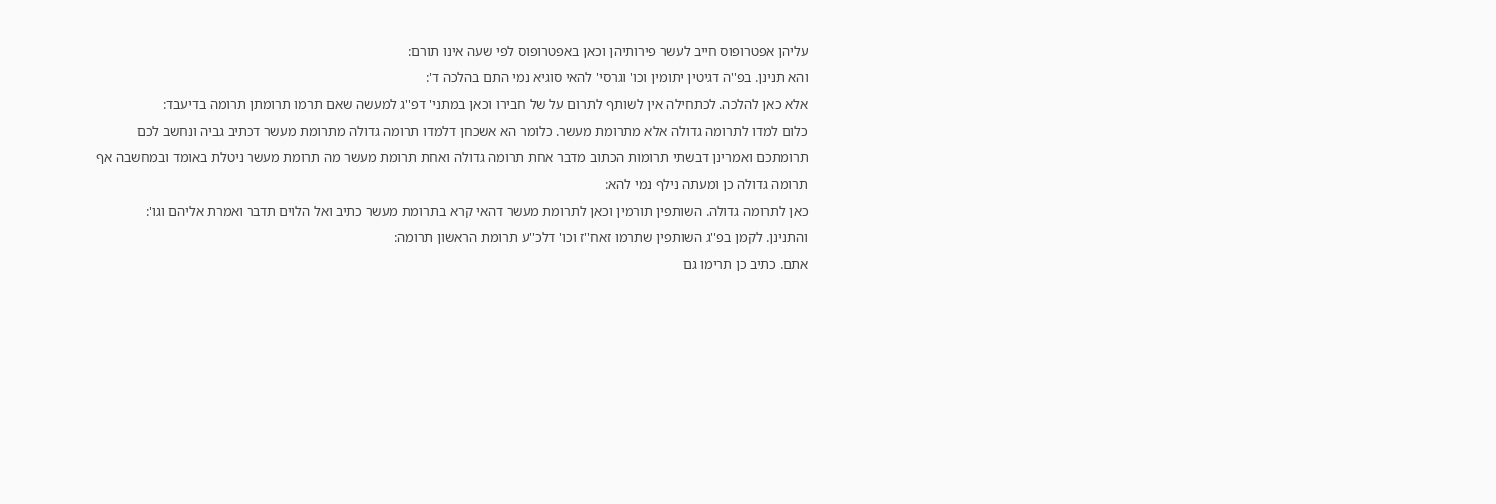עליהן אפטרופוס חייב לעשר פירותיהן וכאן באפטרופוס לפי שעה אינו תורם:
והא תנינן. בפ''ה דגיטין יתומין וכו' וגרסי' להאי סוגיא נמי התם בהלכה ד':
אלא כאן להלכה. לכתחילה אין לשותף לתרום על של חבירו וכאן במתני' דפ''ג למעשה שאם תרמו תרומתן תרומה בדיעבד:
כלום למדו לתרומה גדולה אלא מתרומת מעשר. כלומר הא אשכחן דלמדו תרומה גדולה מתרומת מעשר דכתיב גביה ונחשב לכם תרומתכם ואמרינן דבשתי תרומות הכתוב מדבר אחת תרומה גדולה ואחת תרומת מעשר מה תרומת מעשר ניטלת באומד ובמחשבה אף תרומה גדולה כן ומעתה נילף נמי להא:
כאן לתרומה גדולה. השותפין תורמין וכאן לתרומת מעשר דהאי קרא בתרומת מעשר כתיב ואל הלוים תדבר ואמרת אליהם וגו':
והתנינן. לקמן בפ''ג השותפין שתרמו זאח''ז וכו' דלכ''ע תרומת הראשון תרומה:
אתם. כתיב כן תרימו גם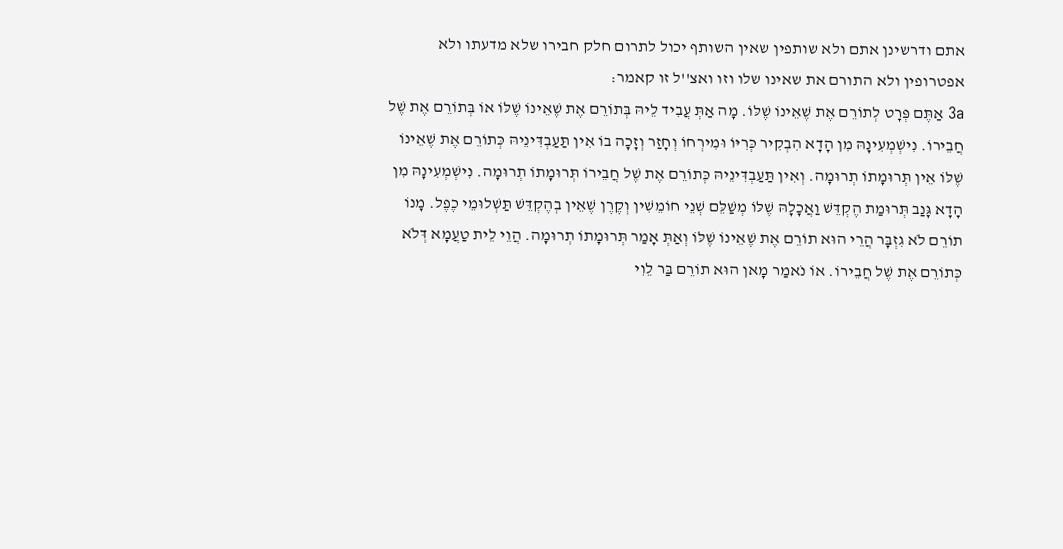אתם ודרשינן אתם ולא שותפין שאין השותף יכול לתרום חלק חבירו שלא מדעתו ולא אפטרופין ולא התורם את שאינו שלו וזו ואצ''ל זו קאמר:
3a אַתֶּם פְּרָט לְתוֹרֵם אֶת שֶׁאֵינוֹ שֶׁלּוֹ. מָה אַתְּ עֲבִיד לֵיהּ בְּתוֹרֵם אֶת שֶׁאֵינוֹ שֶׁלּוֹ אוֹ בְּתוֹרֵם אֶת שֶׁל חֲבֵירוֹ. נִישְׁמְעִינָהּ מִן הָדָא הִבְקִיר כְּרִיּוֹ וּמִירְחוֹ וְחָזַר וְזָכָה בוֹ אִין תַּעַבְדִּינֵיהּ כְּתוֹרֵם אֶת שֶׁאֵינוֹ שֶׁלּוֹ אֵין תְּרוּמָתוֹ תְרוּמָה. וְאִין תַּעַבְדִּינֵיהּ כְּתוֹרֵם אֶת שֶׁל חֲבֵירוֹ תְּרוּמָתוֹ תְרוּמָה. נִישְׁמְעִינָהּ מִן הָדָא גָּנַב תְּרוּמַת הֶקְדֵּשׁ וַאֲכָלָהּ שֶׁלּוֹ מְשַׁלֵּם שְׁנֵי חוֹמֵשִׁין וְקֶרֶן שֶׁאֵין בְהֶקְדֵּשׁ תַּשְׁלוּמֵי כֶפֶל. מָנוֹ תוֹרֵם לֹא גִזְבָּר הֲרֵי הוּא תוֹרֵם אֶת שֶׁאֵינוֹ שֶׁלּוֹ וְאַתְּ אָמַר תְּרוּמָתוֹ תְרוּמָה. הֲוֵי לֵית טַעֲמָא דְּלֹא כְּתוֹרֵם אֶת שֶׁל חֲבֵירוֹ. אוֹ נֹאמַר מָאן הוּא תוֹרֵם בַּר לֵוִי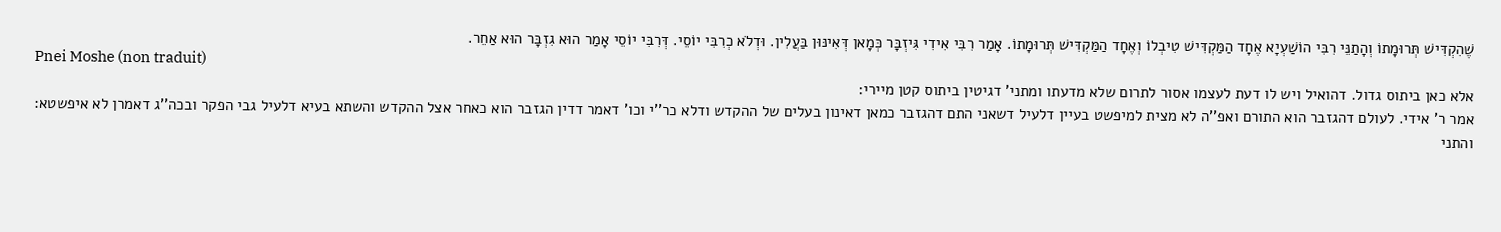שֶׁהִקְדִּישׁ תְּרוּמָתוֹ וְהָתַנֵּי רִבִּי הוֹשַׁעְיָא אֶחָד הַמַּקְדִּישׁ טִיבְלוֹ וְאֶחָד הַמַּקְדִּישׁ תְּרוּמָתוֹ. אָמַר רִבִּי אִידִי גִּיזְבָּר כְּמָאן דְּאִינּוּן בַּעֲלִין. וּדְלֹא כְרִבִּי יוֹסֵי. דְּרִבִּי יוֹסֵי אָמַר הוּא גִזְבָּר הוּא אַחֵר.
Pnei Moshe (non traduit)
אלא כאן ביתוס גדול. דהואיל ויש לו דעת לעצמו אסור לתרום שלא מדעתו ומתני' דגיטין ביתוס קטן מיירי:
אמר ר' אידי. לעולם דהגזבר הוא התורם ואפ''ה לא מצית למיפשט בעיין דלעיל דשאני התם דהגזבר כמאן דאינון בעלים של ההקדש ודלא כר''י וכו' דאמר דדין הגזבר הוא כאחר אצל ההקדש והשתא בעיא דלעיל גבי הפקר ובכה''ג דאמרן לא איפשטא:
והתני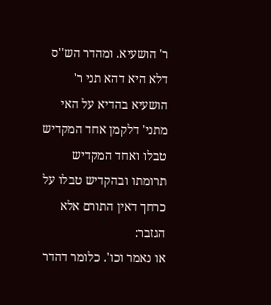ר' הושעיא. ומהדר הש''ס דלא היא דהא תני ר' הושעיא בהדיא על האי מתני' דלקמן אחד המקדיש טבלו ואחד המקדיש תרומתו ובהקדיש טבלו על כרחך דאין התורם אלא הגזבר:
או נאמר וכו'. כלומר דהדר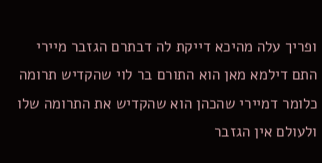ופריך עלה מהיכא דייקת לה דבתרם הגזבר מיירי התם דילמא מאן הוא התורם בר לוי שהקדיש תרומה כלומר דמיירי שהכהן הוא שהקדיש את התרומה שלו ולעולם אין הגזבר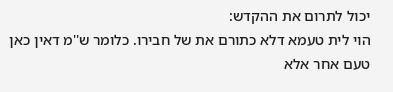יכול לתרום את ההקדש:
הוי לית טעמא דלא כתורם את של חבירו. כלומר ש''מ דאין כאן טעם אחר אלא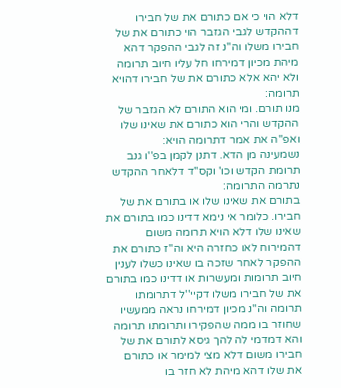דלא הוי כי אם כתורם את של חבירו דההקדש לגבי הגזבר הוי כתורם את של חבירו משלו וה''נ זה לגבי ההפקר דהא מיהת מכיון דמירחו חל עליו חיוב תרומה ולא יהא אלא כתורם את של חבירו דהויא תרומה:
מנו תורם. ומי הוא התורם לא הגזבר של ההקדש והרי הוא כתורם את שאינו שלו ואפ''ה את אמר דתרומה הויא:
נשמעינה מן הדא. דתנן לקמן בפ''ו גנב תרומת הקדש וכו' וקס''ד דלאחר ההקדש נתרמה התרומה:
בתורם את שאינו שלו או בתורם את של חבירו. כלומר אי נימא דדינו כמו בתורם את שאינו שלו דלא הויא תרומה משום דהמירוח לאו כחזרה היא וה''ז כתורם את ההפקר לאחר שזכה בו שאינו כשלו לענין חיוב תרומות ומעשרות או דדינו כמו בתורם את של חבירו משלו דקיי''ל דתרומתו תרומה וה''נ מכיון דמירחו נראה ממעשיו שחוזר בו ממה שהפקירו ותרומתו תרומה והא דמדמי לה להך גיסא לתורם את של חבירו משום דלא מצי למימר או כתורם את שלו דהא מיהת לא חזר בו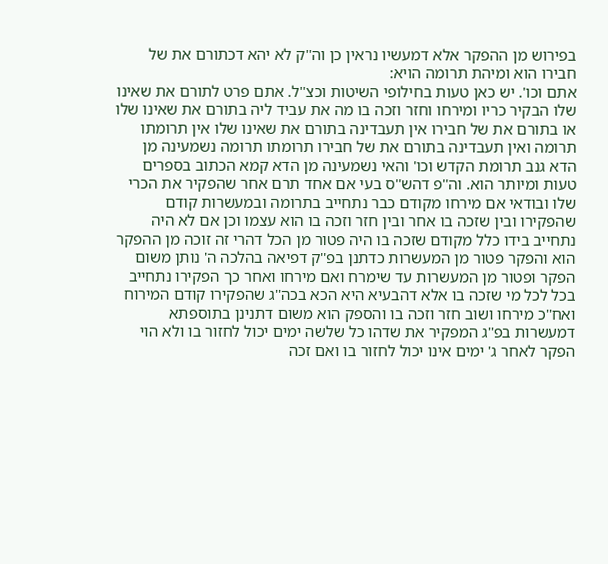בפירוש מן ההפקר אלא דמעשיו נראין כן וה''ק לא יהא דכתורם את של חבירו הוא ומיהת תרומה הויא:
אתם וכו'. יש כאן טעות בחילופי השיטות וכצ''ל. אתם פרט לתורם את שאינו שלו הבקיר כריו ומירחו וחזר וזכה בו מה את עביד ליה בתורם את שאינו שלו או בתורם את של חבירו אין תעבדינה בתורם את שאינו שלו אין תרומתו תרומה ואין תעבדינה בתורם את של חבירו תרומתו תרומה נשמעינה מן הדא גנב תרומת הקדש וכו' והאי נשמעינה מן הדא קמא הכתוב בספרים טעות ומיותר הוא. וה''פ דהש''ס בעי אם אחד תרם אחר שהפקיר את הכרי שלו ובודאי אם מירחו מקודם כבר נתחייב בתרומה ובמעשרות קודם שהפקירו ובין שזכה בו אחר ובין חזר וזכה בו הוא עצמו וכן אם לא היה נתחייב בידו כלל מקודם שזכה בו היה פטור מן הכל דהרי זה זוכה מן ההפקר הוא והפקר פטור מן המעשרות כדתנן בפ''ק דפיאה בהלכה ה' נותן משום הפקר ופטור מן המעשרות עד שימרח ואם מירחו ואחר כך הפקירו נתחייב בכל לכל מי שזכה בו אלא דהבעיא היא הכא בכה''ג שהפקירו קודם המירוח ואח''כ מירחו ושוב חזר וזכה בו והספק הוא משום דתנינן בתוספתא דמעשרות בפ''ג המפקיר את שדהו כל שלשה ימים יכול לחזור בו ולא הוי הפקר לאחר ג' ימים אינו יכול לחזור בו ואם זכה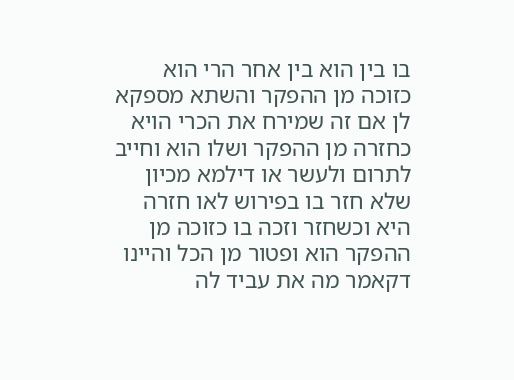בו בין הוא בין אחר הרי הוא כזוכה מן ההפקר והשתא מספקא לן אם זה שמירח את הכרי הויא כחזרה מן ההפקר ושלו הוא וחייב לתרום ולעשר או דילמא מכיון שלא חזר בו בפירוש לאו חזרה היא וכשחזר וזכה בו כזוכה מן ההפקר הוא ופטור מן הכל והיינו דקאמר מה את עביד לה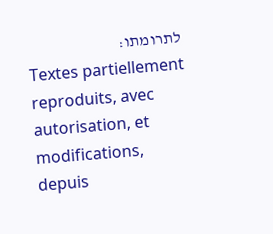לתרומתו:
Textes partiellement reproduits, avec autorisation, et modifications, depuis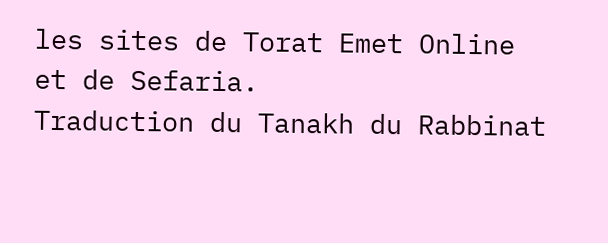les sites de Torat Emet Online et de Sefaria.
Traduction du Tanakh du Rabbinat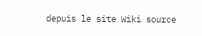depuis le site Wiki source